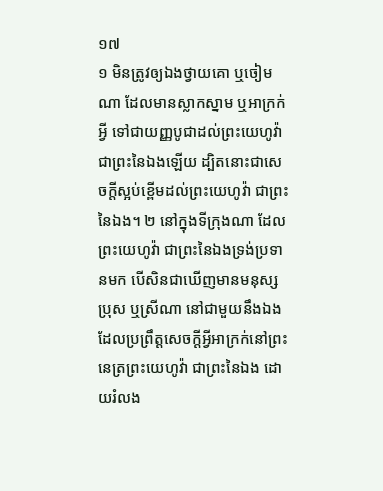១៧
១ មិនត្រូវឲ្យឯងថ្វាយគោ ឬចៀមណា ដែលមានស្លាកស្នាម ឬអាក្រក់អ្វី ទៅជាយញ្ញបូជាដល់ព្រះយេហូវ៉ា ជាព្រះនៃឯងឡើយ ដ្បិតនោះជាសេចក្តីស្អប់ខ្ពើមដល់ព្រះយេហូវ៉ា ជាព្រះនៃឯង។ ២ នៅក្នុងទីក្រុងណា ដែលព្រះយេហូវ៉ា ជាព្រះនៃឯងទ្រង់ប្រទានមក បើសិនជាឃើញមានមនុស្សប្រុស ឬស្រីណា នៅជាមួយនឹងឯង ដែលប្រព្រឹត្តសេចក្តីអ្វីអាក្រក់នៅព្រះនេត្រព្រះយេហូវ៉ា ជាព្រះនៃឯង ដោយរំលង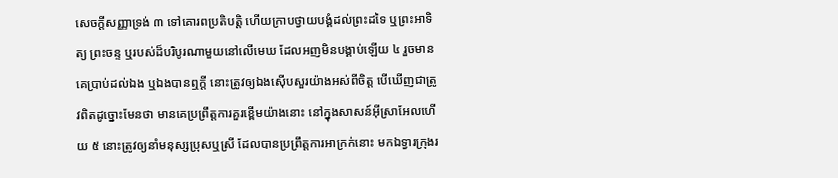សេចក្តីសញ្ញាទ្រង់ ៣ ទៅគោរពប្រតិបត្តិ ហើយក្រាបថ្វាយបង្គំដល់ព្រះដទៃ ឬព្រះអាទិត្យ ព្រះចន្ទ ឬរបស់ដ៏បរិបូរណាមួយនៅលើមេឃ ដែលអញមិនបង្គាប់ឡើយ ៤ រួចមានគេប្រាប់ដល់ឯង ឬឯងបានឮក្តី នោះត្រូវឲ្យឯងស៊ើបសួរយ៉ាងអស់ពីចិត្ត បើឃើញជាត្រូវពិតដូច្នោះមែនថា មានគេប្រព្រឹត្តការគួរខ្ពើមយ៉ាងនោះ នៅក្នុងសាសន៍អ៊ីស្រាអែលហើយ ៥ នោះត្រូវឲ្យនាំមនុស្សប្រុសឬស្រី ដែលបានប្រព្រឹត្តការអាក្រក់នោះ មកឯទ្វារក្រុងរ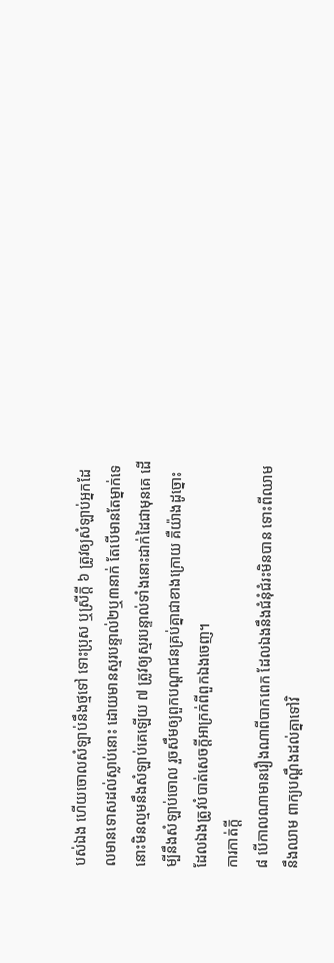បស់ឯង ហើយចោលសំឡាប់នឹងថ្មទៅ ទោះប្រុស ឬស្រីក្តី ៦ ត្រូវឲ្យសំឡាប់អ្នកដែលមានទោសដល់ស្លាប់នោះ ដោយមានស្មរបន្ទាល់២ឬ៣នាក់ តែបើមានតែម្នាក់ទេ នោះមិនល្មមនឹងសំឡាប់គេឡើយ ៧ ត្រូវឲ្យស្មរបន្ទាល់ទាំងនោះដាក់ដៃជាមុនគេ ដើម្បីនឹងសំឡាប់ចោល រួចសឹមឲ្យពួកបណ្តាជនគ្រប់គ្នាជាខាងក្រោយ គឺយ៉ាងដូច្នោះដែលឯងត្រូវបំបាត់សេចក្តីអាក្រក់ពីពួកឯងចេញ។
ការកាត់ក្តី
៨ បើកាលណាមានរឿងណាពីបាកពេក ដែលឯងនឹងជំនុំជំរះមិនបាន ទោះពីឈាមនឹងឈាម ពាក្យបណ្តឹងដល់គ្នាទៅវិ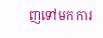ញទៅមក ការ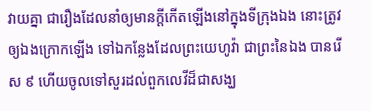វាយគ្នា ជារឿងដែលនាំឲ្យមានក្តីកើតឡើងនៅក្នុងទីក្រុងឯង នោះត្រូវឲ្យឯងក្រោកឡើង ទៅឯកន្លែងដែលព្រះយេហូវ៉ា ជាព្រះនៃឯង បានរើស ៩ ហើយចូលទៅសួរដល់ពួកលេវីដ៏ជាសង្ឃ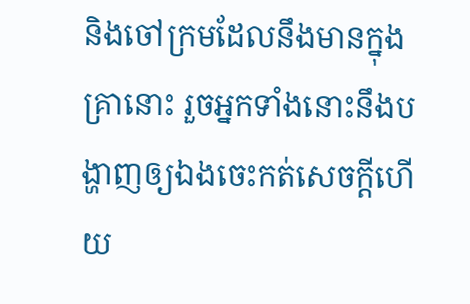និងចៅក្រមដែលនឹងមានក្នុងគ្រានោះ រួចអ្នកទាំងនោះនឹងបង្ហាញឲ្យឯងចេះកត់សេចក្តីហើយ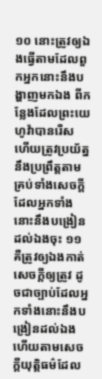១០ នោះត្រូវឲ្យឯងធ្វើតាមដែលពួកអ្នកនោះនឹងបង្ហាញមកឯង ពីកន្លែងដែលព្រះយេហូវ៉ាបានរើស ហើយត្រូវប្រយ័ត្ននឹងប្រព្រឹត្តតាមគ្រប់ទាំងសេចក្តី ដែលអ្នកទាំងនោះនឹងបង្រៀនដល់ឯងចុះ ១១ គឺត្រូវឲ្យឯងកាត់សេចក្តីឲ្យត្រូវ ដូចជាច្បាប់ដែលអ្នកទាំងនោះនឹងបង្រៀនដល់ឯង ហើយតាមសេចក្តីយុត្តិធម៌ដែល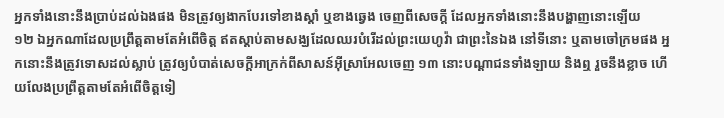អ្នកទាំងនោះនឹងប្រាប់ដល់ឯងផង មិនត្រូវឲ្យងាកបែរទៅខាងស្តាំ ឬខាងឆ្វេង ចេញពីសេចក្តី ដែលអ្នកទាំងនោះនឹងបង្ហាញនោះឡើយ
១២ ឯអ្នកណាដែលប្រព្រឹត្តតាមតែអំពើចិត្ត ឥតស្តាប់តាមសង្ឃដែលឈរបំរើដល់ព្រះយេហូវ៉ា ជាព្រះនៃឯង នៅទីនោះ ឬតាមចៅក្រមផង អ្នកនោះនឹងត្រូវទោសដល់ស្លាប់ ត្រូវឲ្យបំបាត់សេចក្តីអាក្រក់ពីសាសន៍អ៊ីស្រាអែលចេញ ១៣ នោះបណ្តាជនទាំងឡាយ និងឮ រួចនឹងខ្លាច ហើយលែងប្រព្រឹត្តតាមតែអំពើចិត្តទៀ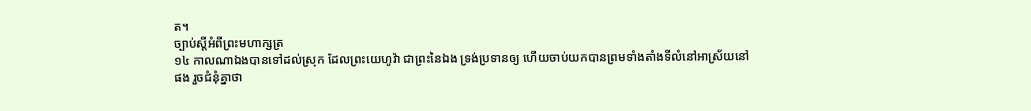ត។
ច្បាប់ស្តីអំពីព្រះមហាក្សត្រ
១៤ កាលណាឯងបានទៅដល់ស្រុក ដែលព្រះយេហូវ៉ា ជាព្រះនៃឯង ទ្រង់ប្រទានឲ្យ ហើយចាប់យកបានព្រមទាំងតាំងទីលំនៅអាស្រ័យនៅផង រួចជំនុំគ្នាថា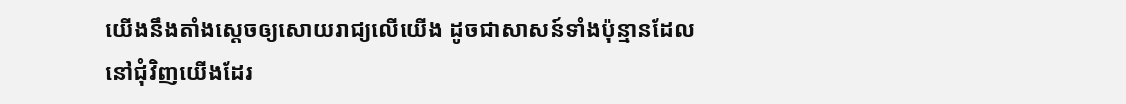យើងនឹងតាំងស្តេចឲ្យសោយរាជ្យលើយើង ដូចជាសាសន៍ទាំងប៉ុន្មានដែលនៅជុំវិញយើងដែរ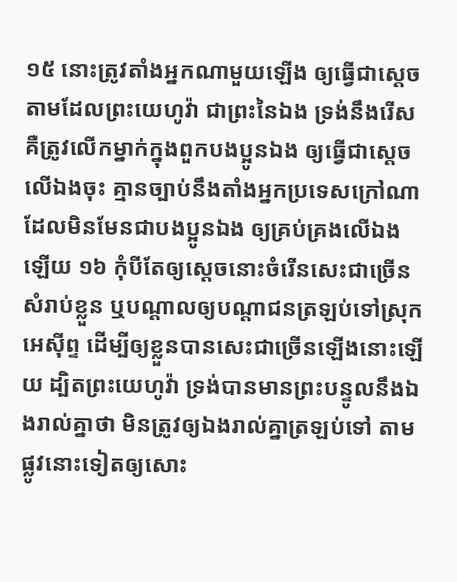១៥ នោះត្រូវតាំងអ្នកណាមួយឡើង ឲ្យធ្វើជាស្តេចតាមដែលព្រះយេហូវ៉ា ជាព្រះនៃឯង ទ្រង់នឹងរើស គឺត្រូវលើកម្នាក់ក្នុងពួកបងប្អូនឯង ឲ្យធ្វើជាស្តេចលើឯងចុះ គ្មានច្បាប់នឹងតាំងអ្នកប្រទេសក្រៅណា ដែលមិនមែនជាបងប្អូនឯង ឲ្យគ្រប់គ្រងលើឯងឡើយ ១៦ កុំបីតែឲ្យស្តេចនោះចំរើនសេះជាច្រើនសំរាប់ខ្លួន ឬបណ្តាលឲ្យបណ្តាជនត្រឡប់ទៅស្រុកអេស៊ីព្ទ ដើម្បីឲ្យខ្លួនបានសេះជាច្រើនឡើងនោះឡើយ ដ្បិតព្រះយេហូវ៉ា ទ្រង់បានមានព្រះបន្ទូលនឹងឯងរាល់គ្នាថា មិនត្រូវឲ្យឯងរាល់គ្នាត្រឡប់ទៅ តាមផ្លូវនោះទៀតឲ្យសោះ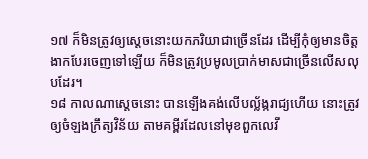១៧ ក៏មិនត្រូវឲ្យស្តេចនោះយកភរិយាជាច្រើនដែរ ដើម្បីកុំឲ្យមានចិត្តងាកបែរចេញទៅឡើយ ក៏មិនត្រូវប្រមូលប្រាក់មាសជាច្រើនលើសលុបដែរ។
១៨ កាលណាស្តេចនោះ បានឡើងគង់លើបល្ល័ង្ករាជ្យហើយ នោះត្រូវឲ្យចំឡងក្រឹត្យវិន័យ តាមគម្ពីរដែលនៅមុខពួកលេវី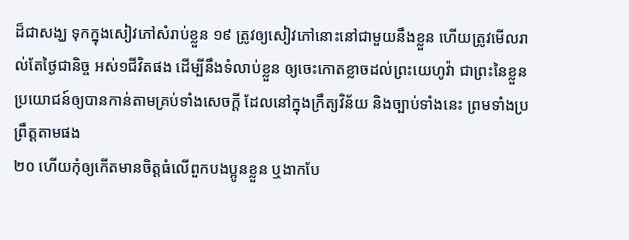ដ៏ជាសង្ឃ ទុកក្នុងសៀវភៅសំរាប់ខ្លួន ១៩ ត្រូវឲ្យសៀវភៅនោះនៅជាមួយនឹងខ្លួន ហើយត្រូវមើលរាល់តែថ្ងៃជានិច្ច អស់១ជីវិតផង ដើម្បីនឹងទំលាប់ខ្លួន ឲ្យចេះកោតខ្លាចដល់ព្រះយេហូវ៉ា ជាព្រះនៃខ្លួន ប្រយោជន៍ឲ្យបានកាន់តាមគ្រប់ទាំងសេចក្តី ដែលនៅក្នុងក្រឹត្យវិន័យ និងច្បាប់ទាំងនេះ ព្រមទាំងប្រព្រឹត្តតាមផង
២០ ហើយកុំឲ្យកើតមានចិត្តធំលើពួកបងប្អូនខ្លួន ឬងាកបែ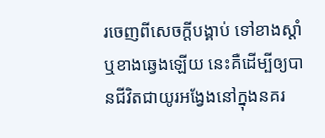រចេញពីសេចក្តីបង្គាប់ ទៅខាងស្តាំ ឬខាងឆ្វេងឡើយ នេះគឺដើម្បីឲ្យបានជីវិតជាយូរអង្វែងនៅក្នុងនគរ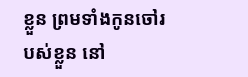ខ្លួន ព្រមទាំងកូនចៅរបស់ខ្លួន នៅ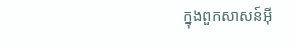ក្នុងពួកសាសន៍អ៊ី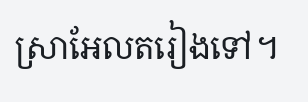ស្រាអែលតរៀងទៅ។